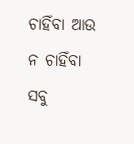ଚାହିଁବା ଆଉ ନ ଚାହିଁବା
ସବୁ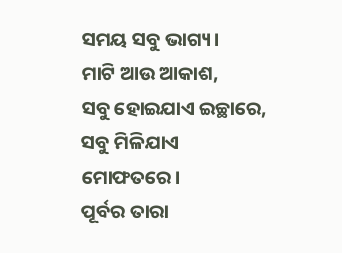ସମୟ ସବୁ ଭାଗ୍ୟ।
ମାଟି ଆଉ ଆକାଶ,
ସବୁ ହୋଇଯାଏ ଇଚ୍ଛାରେ,
ସବୁ ମିଳିଯାଏ ମୋଫତରେ।
ପୂର୍ବର ତାରା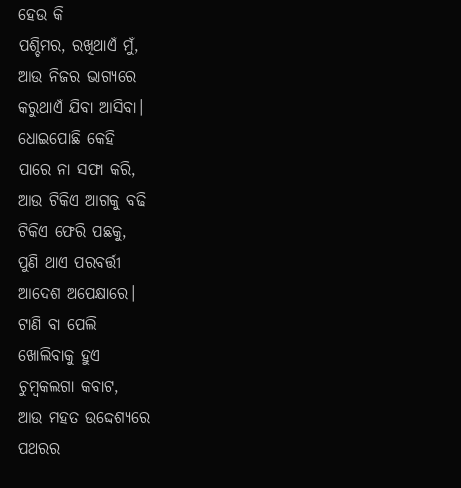ହେଉ କି
ପଶ୍ଚିମର, ରଖିଥାଏଁ ମୁଁ,
ଆଉ ନିଜର ଭାଗ୍ୟରେ
କରୁଥାଏଁ ଯିବା ଆସିବା।
ଧୋଇପୋଛି କେହି
ପାରେ ନା ସଫା କରି,
ଆଉ ଟିକିଏ ଆଗକୁ ବଢି
ଟିକିଏ ଫେରି ପଛକୁ,
ପୁଣି ଥାଏ ପରବର୍ତ୍ତୀ
ଆଦେଶ ଅପେକ୍ଷାରେ।
ଟାଣି ବା ପେଲି
ଖୋଲିବାକୁ ହୁଏ
ଚୁମ୍ୱକଲଗା କବାଟ,
ଆଉ ମହତ ଉଦ୍ଦେଶ୍ୟରେ
ପଥରର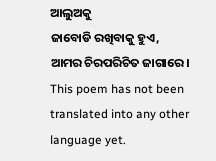ଆଲୁଅକୁ
ଜାବୋଡି ରଖିବାକୁ ହୁଏ,
ଆମର ଚିରପରିଚିତ ଜାଗାରେ।
This poem has not been translated into any other language yet.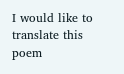I would like to translate this poem